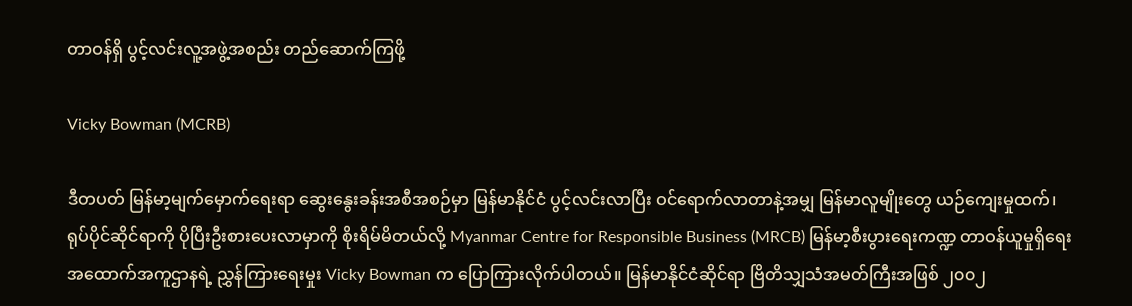တာဝန်ရှိ ပွင့်လင်းလူ့အဖွဲ့အစည်း တည်ဆောက်ကြဖို့

Vicky Bowman (MCRB)

ဒီတပတ် မြန်မာ့မျက်မှောက်ရေးရာ ဆွေးနွေးခန်းအစီအစဉ်မှာ မြန်မာနိုင်ငံ ပွင့်လင်းလာပြီး ဝင်ရောက်လာတာနဲ့အမျှ မြန်မာလူမျိုးတွေ ယဉ်ကျေးမှုထက်၊ ရုပ်ပိုင်ဆိုင်ရာကို ပိုပြီးဦးစားပေးလာမှာကို စိုးရိမ်မိတယ်လို့ Myanmar Centre for Responsible Business (MRCB) မြန်မာ့စီးပွားရေးကဏ္ဍ တာဝန်ယူမှုရှိရေး အထောက်အကူဌာနရဲ့ ညွှန်ကြားရေးမှုး Vicky Bowman က ပြောကြားလိုက်ပါတယ်။ မြန်မာနိုင်ငံဆိုင်ရာ ဗြိတိသျှသံအမတ်ကြီးအဖြစ် ၂၀၀၂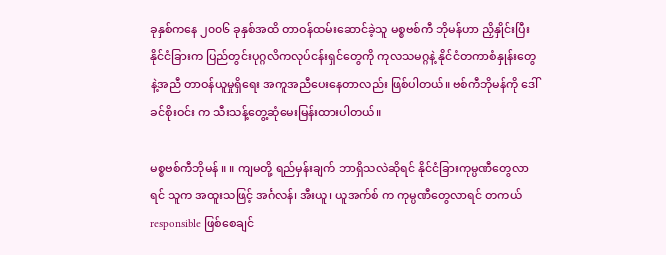ခုနှစ်ကနေ ၂၀၀၆ ခုနှစ်အထိ တာဝန်ထမ်းဆောင်ခဲ့သူ မစ္စဗစ်ကီ ဘိုမန်ဟာ ညှိနှိုင်းပြီး နိုင်ငံခြားက ပြည်တွင်းပုဂ္ဂလိကလုပ်ငန်းရှင်တွေကို ကုလသမဂ္ဂနဲ့ နိုင်ငံတကာစံနှုန်းတွေနဲ့အညီ တာဝန်ယူမှုရှိရေး အကူအညီပေးနေတာလည်း ဖြစ်ပါတယ်။ ဗစ်ကီဘိုမန်ကို ဒေါ်ခင်စိုးဝင်း က သီးသန့်တွေ့ဆုံမေးမြန်းထားပါတယ်။

မစ္စဗစ်ကီဘိုမန် ။ ။ ကျမတို့ ရည်မှန်းချက် ဘာရှိသလဲဆိုရင် နိုင်ငံခြားကုမ္ပဏီတွေလာရင် သူက အထူးသဖြင့် အင်္ဂလန်၊ အီးယူ၊ ယူအက်စ် က ကုမ္ပဏီတွေလာရင် တကယ် responsible ဖြစ်စေချင်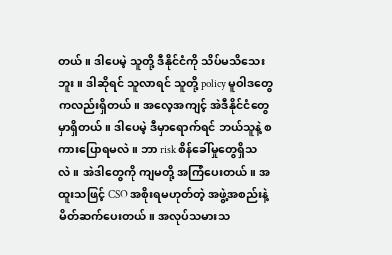တယ်။ ဒါပေမဲ့ သူတို့ ဒီနိုင်ငံကို သိပ်မသိသေးဘူး။ ဒါဆိုရင် သူလာရင် သူတို့ policy မူဝါဒတွေကလည်းရှိတယ်။ အလေ့အကျင့် အဲဒီနိုင်ငံတွေမှာရှိတယ်။ ဒါပေမဲ့ ဒီမှာရောက်ရင် ဘယ်သူနဲ့ စကားပြောရမလဲ။ ဘာ risk စိန်ခေါ်မှုတွေရှိသလဲ။ အဲဒါတွေကို ကျမတို့ အကြံပေးတယ်။ အထူးသဖြင့် CSO အစိုးရမဟုတ်တဲ့ အဖွဲ့အစည်းနဲ့ မိတ်ဆက်ပေးတယ်။ အလုပ်သမားသ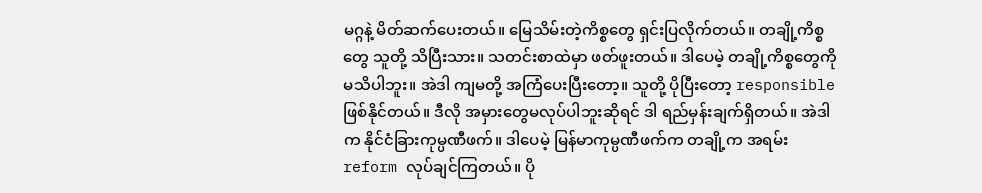မဂ္ဂနဲ့ မိတ်ဆက်ပေးတယ်။ မြေသိမ်းတဲ့ကိစ္စတွေ ရှင်းပြလိုက်တယ်။ တချို့ကိစ္စတွေ သူတို့ သိပြီးသား။ သတင်းစာထဲမှာ ဖတ်ဖူးတယ်။ ဒါပေမဲ့ တချို့ကိစ္စတွေကို မသိပါဘူး။ အဲဒါ ကျမတို့ အကြံပေးပြီးတော့။ သူတို့ ပိုပြီးတော့ responsible ဖြစ်နိုင်တယ်။ ဒီလို အမှားတွေမလုပ်ပါဘူးဆိုရင် ဒါ ရည်မှန်းချက်ရှိတယ်။ အဲဒါက နိုင်ငံခြားကုမ္ပဏီဖက်။ ဒါပေမဲ့ မြန်မာကုမ္ပဏီဖက်က တချို့က အရမ်း reform လုပ်ချင်ကြတယ်။ ပို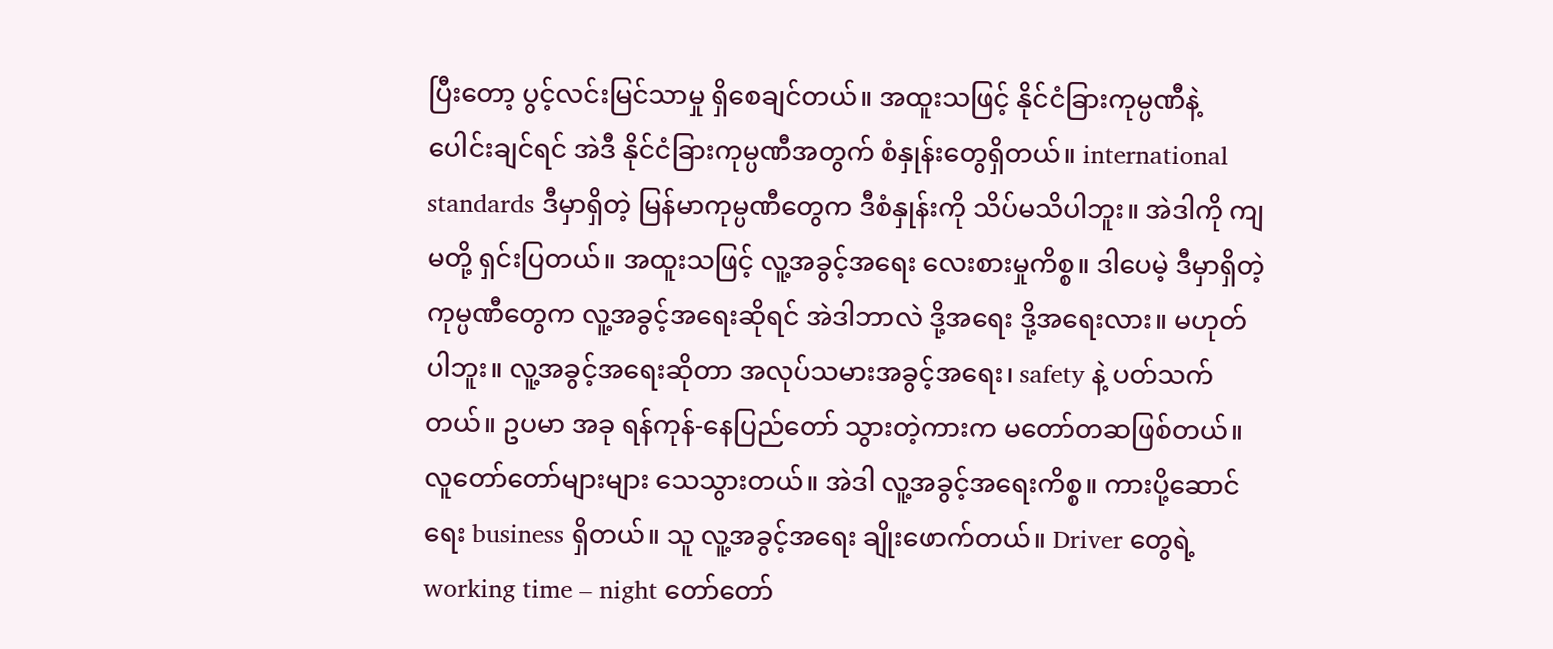ပြီးတော့ ပွင့်လင်းမြင်သာမှု ရှိစေချင်တယ်။ အထူးသဖြင့် နိုင်ငံခြားကုမ္ပဏီနဲ့ ပေါင်းချင်ရင် အဲဒီ နိုင်ငံခြားကုမ္ပဏီအတွက် စံနှုန်းတွေရှိတယ်။ international standards ဒီမှာရှိတဲ့ မြန်မာကုမ္ပဏီတွေက ဒီစံနှုန်းကို သိပ်မသိပါဘူး။ အဲဒါကို ကျမတို့ ရှင်းပြတယ်။ အထူးသဖြင့် လူ့အခွင့်အရေး လေးစားမှုကိစ္စ။ ဒါပေမဲ့ ဒီမှာရှိတဲ့ ကုမ္ပဏီတွေက လူ့အခွင့်အရေးဆိုရင် အဲဒါဘာလဲ ဒို့အရေး ဒို့အရေးလား။ မဟုတ်ပါဘူး။ လူ့အခွင့်အရေးဆိုတာ အလုပ်သမားအခွင့်အရေး၊ safety နဲ့ ပတ်သက်တယ်။ ဥပမာ အခု ရန်ကုန်-နေပြည်တော် သွားတဲ့ကားက မတော်တဆဖြစ်တယ်။ လူတော်တော်များများ သေသွားတယ်။ အဲဒါ လူ့အခွင့်အရေးကိစ္စ။ ကားပို့ဆောင်ရေး business ရှိတယ်။ သူ လူ့အခွင့်အရေး ချိုးဖောက်တယ်။ Driver တွေရဲ့ working time – night တော်တော်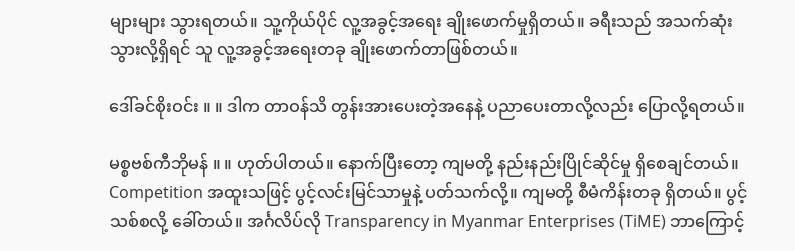များများ သွားရတယ်။ သူ့ကိုယ်ပိုင် လူ့အခွင့်အရေး ချိုးဖောက်မှုရှိတယ်။ ခရီးသည် အသက်ဆုံးသွားလို့ရှိရင် သူ လူ့အခွင့်အရေးတခု ချိုးဖောက်တာဖြစ်တယ်။

ဒေါ်ခင်စိုးဝင်း ။ ။ ဒါက တာဝန်သိ တွန်းအားပေးတဲ့အနေနဲ့ ပညာပေးတာလို့လည်း ပြောလို့ရတယ်။

မစ္စဗစ်ကီဘိုမန် ။ ။ ဟုတ်ပါတယ်။ နောက်ပြီးတော့ ကျမတို့ နည်းနည်းပြိုင်ဆိုင်မှု ရှိစေချင်တယ်။ Competition အထူးသဖြင့် ပွင့်လင်းမြင်သာမှုနဲ့ ပတ်သက်လို့။ ကျမတို့ စီမံကိန်းတခု ရှိတယ်။ ပွင့်သစ်စလို့ ခေါ်တယ်။ အင်္ဂလိပ်လို Transparency in Myanmar Enterprises (TiME) ဘာကြောင့်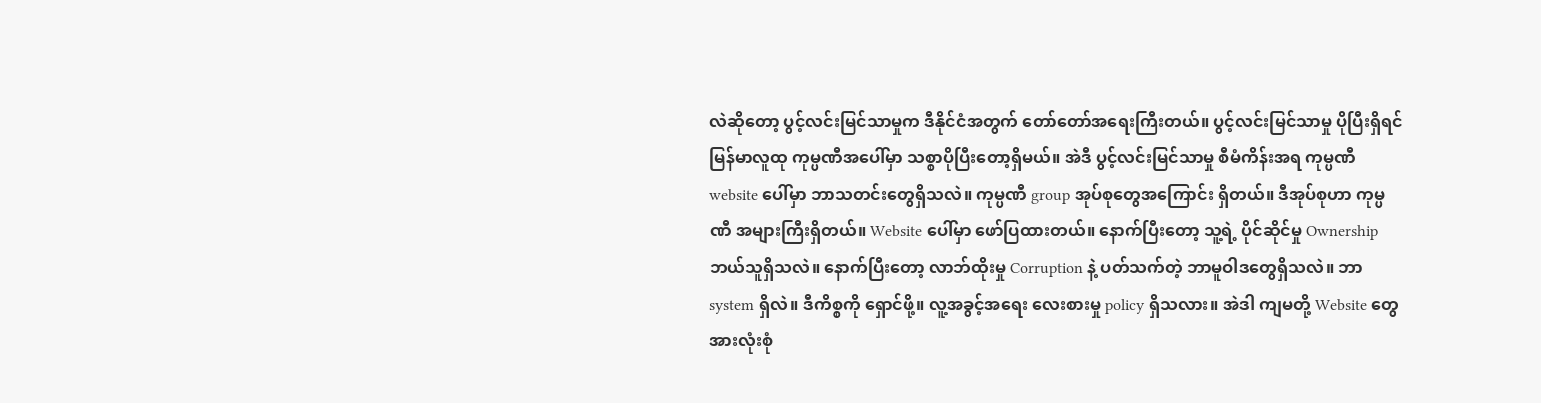လဲဆိုတော့ ပွင့်လင်းမြင်သာမှုက ဒီနိုင်ငံအတွက် တော်တော်အရေးကြီးတယ်။ ပွင့်လင်းမြင်သာမှု ပိုပြီးရှိရင် မြန်မာလူထု ကုမ္ပဏီအပေါ်မှာ သစ္စာပိုပြီးတော့ရှိမယ်။ အဲဒီ ပွင့်လင်းမြင်သာမှု စီမံကိန်းအရ ကုမ္ပဏီ website ပေါ်မှာ ဘာသတင်းတွေရှိသလဲ။ ကုမ္ပဏီ group အုပ်စုတွေအကြောင်း ရှိတယ်။ ဒီအုပ်စုဟာ ကုမ္ပဏီ အများကြီးရှိတယ်။ Website ပေါ်မှာ ဖော်ပြထားတယ်။ နောက်ပြီးတော့ သူ့ရဲ့ ပိုင်ဆိုင်မှု Ownership ဘယ်သူရှိသလဲ။ နောက်ပြီးတော့ လာဘ်ထိုးမှု Corruption နဲ့ ပတ်သက်တဲ့ ဘာမူဝါဒတွေရှိသလဲ။ ဘာ system ရှိလဲ။ ဒီကိစ္စကို ရှောင်ဖို့။ လူ့အခွင့်အရေး လေးစားမှု policy ရှိသလား။ အဲဒါ ကျမတို့ Website တွေ အားလုံးစုံ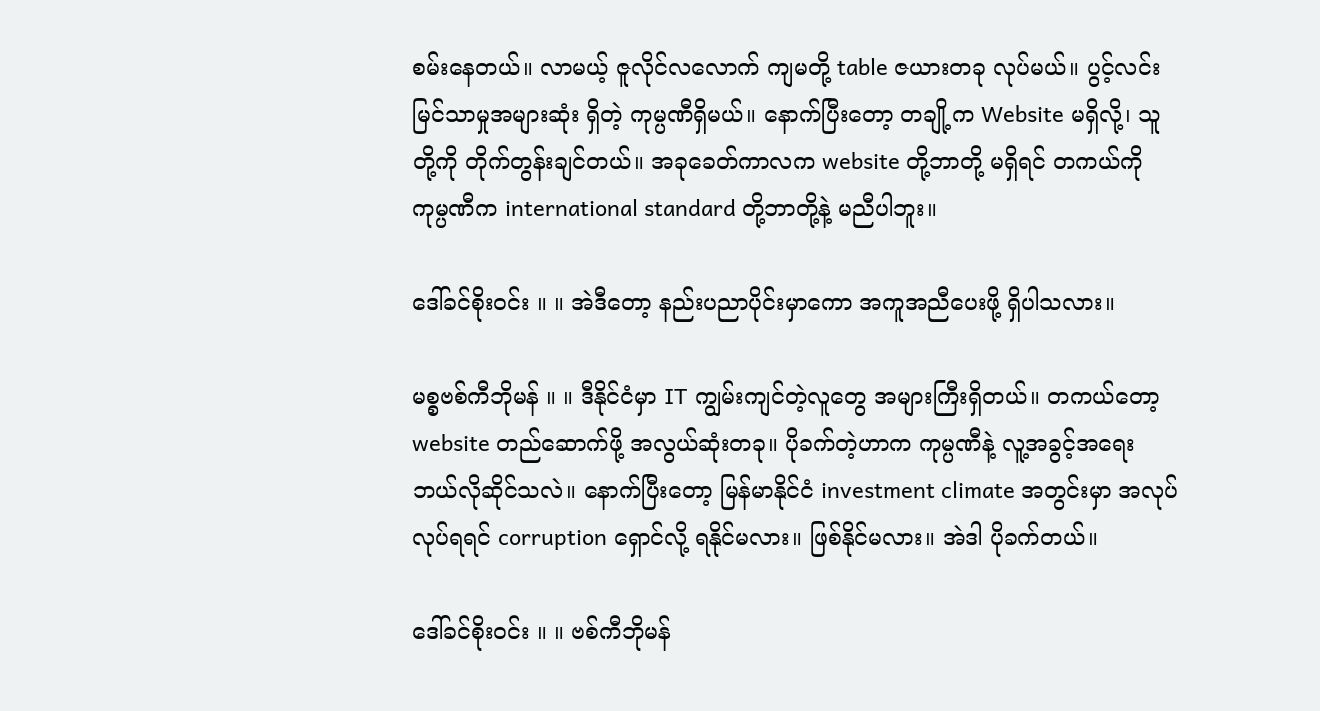စမ်းနေတယ်။ လာမယ့် ဇူလိုင်လလောက် ကျမတို့ table ဇယားတခု လုပ်မယ်။ ပွင့်လင်းမြင်သာမှုအများဆုံး ရှိတဲ့ ကုမ္ပဏီရှိမယ်။ နောက်ပြီးတော့ တချို့က Website မရှိလို့၊ သူတို့ကို တိုက်တွန်းချင်တယ်။ အခုခေတ်ကာလက website တို့ဘာတို့ မရှိရင် တကယ်ကို ကုမ္ပဏီက international standard တို့ဘာတို့နဲ့ မညီပါဘူး။

ဒေါ်ခင်စိုးဝင်း ။ ။ အဲဒီတော့ နည်းပညာပိုင်းမှာကော အကူအညီပေးဖို့ ရှိပါသလား။

မစ္စဗစ်ကီဘိုမန် ။ ။ ဒီနိုင်ငံမှာ IT ကျွမ်းကျင်တဲ့လူတွေ အများကြီးရှိတယ်။ တကယ်တော့ website တည်ဆောက်ဖို့ အလွယ်ဆုံးတခု။ ပိုခက်တဲ့ဟာက ကုမ္ပဏီနဲ့ လူ့အခွင့်အရေး ဘယ်လိုဆိုင်သလဲ။ နောက်ပြီးတော့ မြန်မာနိုင်ငံ investment climate အတွင်းမှာ အလုပ်လုပ်ရရင် corruption ရှောင်လို့ ရနိုင်မလား။ ဖြစ်နိုင်မလား။ အဲဒါ ပိုခက်တယ်။

ဒေါ်ခင်စိုးဝင်း ။ ။ ဗစ်ကီဘိုမန်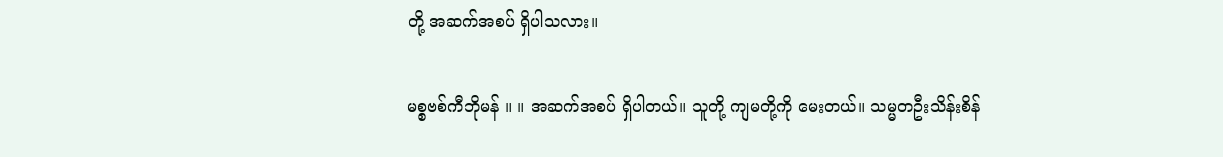တို့ အဆက်အစပ် ရှိပါသလား။

မစ္စဗစ်ကီဘိုမန် ။ ။ အဆက်အစပ် ရှိပါတယ်။ သူတို့ ကျမတို့ကို မေးတယ်။ သမ္မတဦးသိန်းစိန်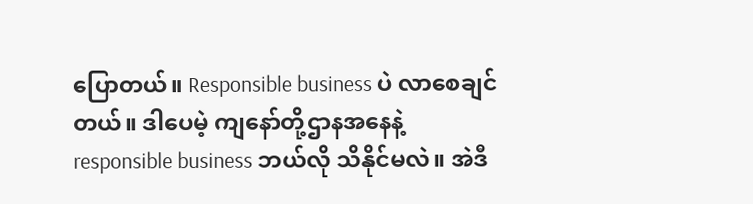ပြောတယ်။ Responsible business ပဲ လာစေချင်တယ်။ ဒါပေမဲ့ ကျနော်တို့ဌာနအနေနဲ့ responsible business ဘယ်လို သိနိုင်မလဲ။ အဲဒီ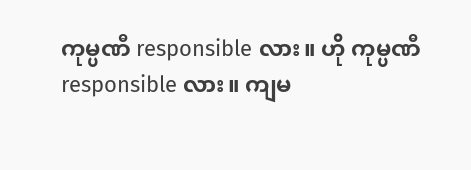ကုမ္ပဏီ responsible လား။ ဟို ကုမ္ပဏီ responsible လား။ ကျမ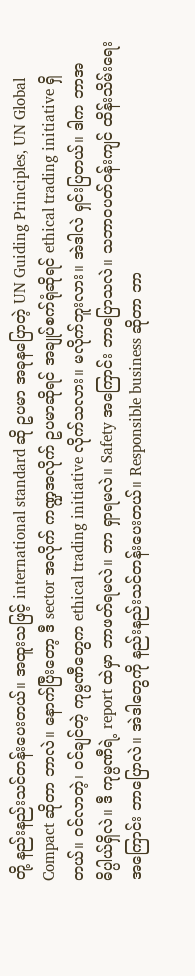တို့ နည်းနည်းသင်တန်းပေးတယ်။ အထူးသဖြင့် international standard ဆို ဥပမာ အခုနပြောတဲ့ UN Guiding Principles, UN Global Compact ဆိုတာ ဘာလဲ။ နောက်ပြီးတော့ ဒီ sector အလိုက် ကဏ္ဍအလိုက် ဥပမာဆိုရင် အချုပ်စက်ရုံဆိုရင် ethical trading initiative ရှိတယ်။ ဝင်လာတဲ့၊ ဝင်ချင်တဲ့ ကုမ္ပဏီတွေက ethical trading initiative လိုက်သလား။ မလိုက်ဘူးလား။ အဲဒါလဲ ရှင်းပြတယ်။ ဒါက ဘာအဓိပ္ပါယ်ရှိလဲ။ ဒီ ကုမ္ပဏီရဲ့ report ထဲမှာ ဘာဖတ်ရမလဲ။ ဘာ ရှာရမလဲ။ Safety အကြောင်း ဘာပြောသလဲ။ သဘာဝပတ်ဝန်းကျင် ထိန်းသိမ်းရေးအကြောင်း ဘာပြောလဲ။ အဲဒါတွေကို နည်းနည်းသင်တန်းပေးတယ်။ Responsible business ဆိုတာ ဘာ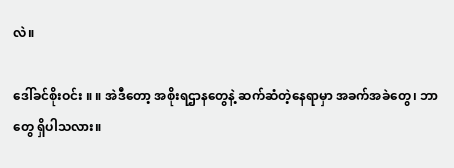လဲ။

ဒေါ်ခင်စိုးဝင်း ။ ။ အဲဒီတော့ အစိုးရဌာနတွေနဲ့ ဆက်ဆံတဲ့နေရာမှာ အခက်အခဲတွေ၊ ဘာတွေ ရှိပါသလား။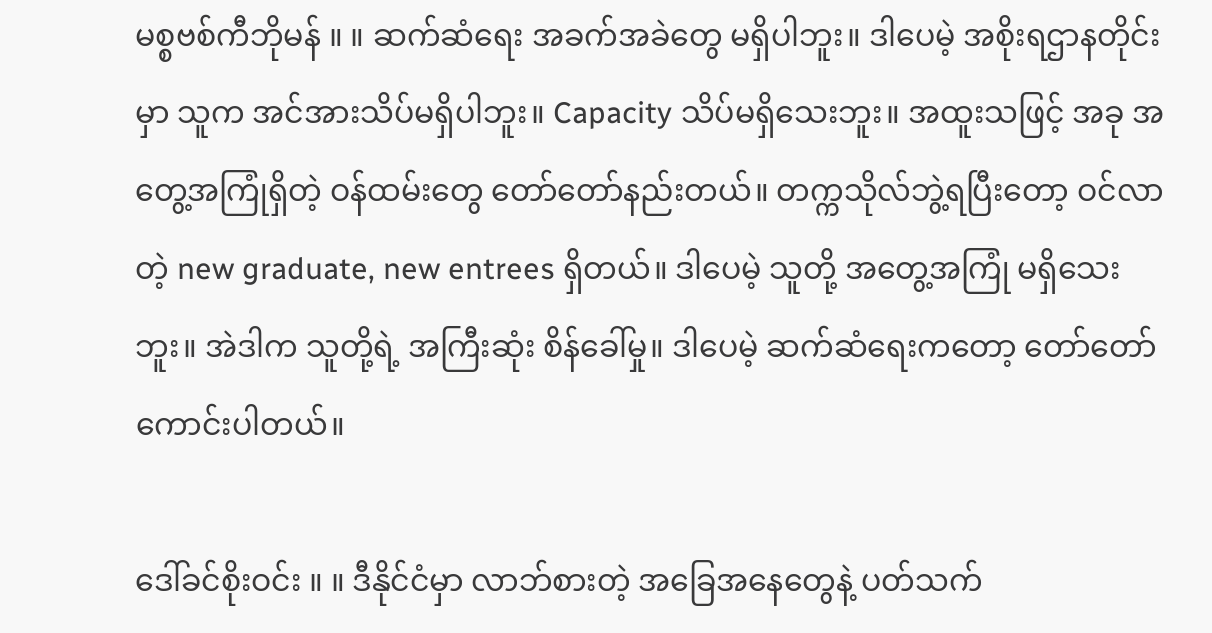မစ္စဗစ်ကီဘိုမန် ။ ။ ဆက်ဆံရေး အခက်အခဲတွေ မရှိပါဘူး။ ဒါပေမဲ့ အစိုးရဌာနတိုင်းမှာ သူက အင်အားသိပ်မရှိပါဘူး။ Capacity သိပ်မရှိသေးဘူး။ အထူးသဖြင့် အခု အတွေ့အကြုံရှိတဲ့ ဝန်ထမ်းတွေ တော်တော်နည်းတယ်။ တက္ကသိုလ်ဘွဲ့ရပြီးတော့ ဝင်လာတဲ့ new graduate, new entrees ရှိတယ်။ ဒါပေမဲ့ သူတို့ အတွေ့အကြုံ မရှိသေးဘူး။ အဲဒါက သူတို့ရဲ့ အကြီးဆုံး စိန်ခေါ်မှု။ ဒါပေမဲ့ ဆက်ဆံရေးကတော့ တော်တော်ကောင်းပါတယ်။

ဒေါ်ခင်စိုးဝင်း ။ ။ ဒီနိုင်ငံမှာ လာဘ်စားတဲ့ အခြေအနေတွေနဲ့ ပတ်သက်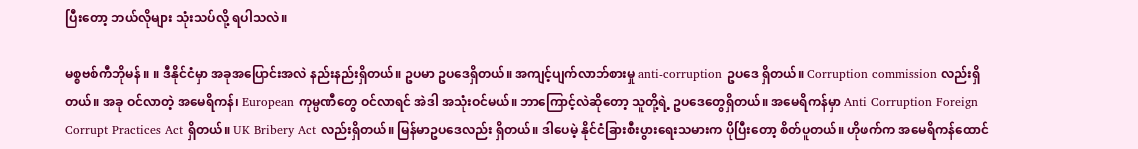ပြီးတော့ ဘယ်လိုများ သုံးသပ်လို့ ရပါသလဲ။

မစ္စဗစ်ကီဘိုမန် ။ ။ ဒီနိုင်ငံမှာ အခုအပြောင်းအလဲ နည်းနည်းရှိတယ်။ ဥပမာ ဥပဒေရှိတယ်။ အကျင့်ပျက်လာဘ်စားမှု anti-corruption ဥပဒေ ရှိတယ်။ Corruption commission လည်းရှိတယ်။ အခု ဝင်လာတဲ့ အမေရိကန်၊ European ကုမ္ပဏီတွေ ဝင်လာရင် အဲဒါ အသုံးဝင်မယ်။ ဘာကြောင့်လဲဆိုတော့ သူတို့ရဲ့ ဥပဒေတွေရှိတယ်။ အမေရိကန်မှာ Anti Corruption Foreign Corrupt Practices Act ရှိတယ်။ UK Bribery Act လည်းရှိတယ်။ မြန်မာဥပဒေလည်း ရှိတယ်။ ဒါပေမဲ့ နိုင်ငံခြားစီးပွားရေးသမားက ပိုပြီးတော့ စိတ်ပူတယ်။ ဟိုဖက်က အမေရိကန်ထောင်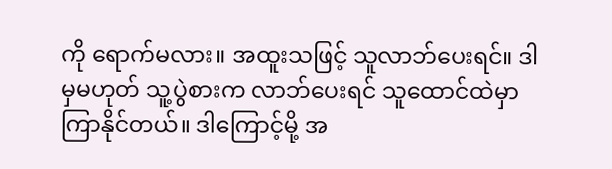ကို ရောက်မလား။ အထူးသဖြင့် သူလာဘ်ပေးရင်။ ဒါမှမဟုတ် သူ့ပွဲစားက လာဘ်ပေးရင် သူထောင်ထဲမှာ ကြာနိုင်တယ်။ ဒါကြောင့်မို့ အ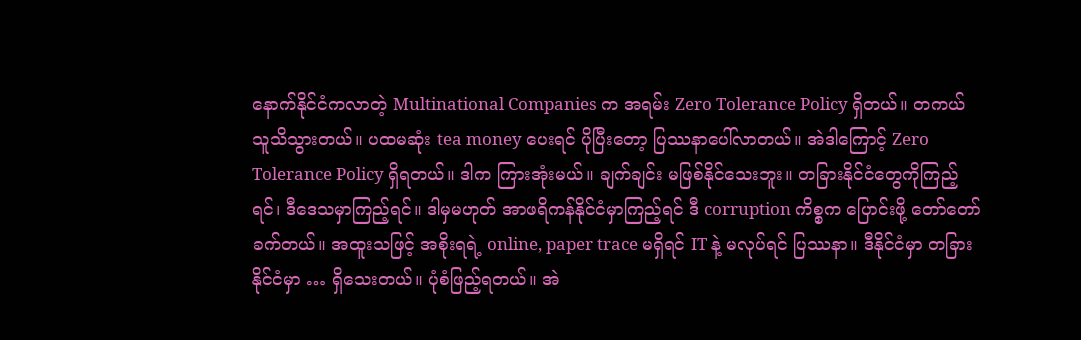နောက်နိုင်ငံကလာတဲ့ Multinational Companies က အရမ်း Zero Tolerance Policy ရှိတယ်။ တကယ် သူသိသွားတယ်။ ပထမဆုံး tea money ပေးရင် ပိုပြီးတော့ ပြဿနာပေါ်လာတယ်။ အဲဒါကြောင့် Zero Tolerance Policy ရှိရတယ်။ ဒါက ကြားအုံးမယ်။ ချက်ချင်း မဖြစ်နိုင်သေးဘူး။ တခြားနိုင်ငံတွေကိုကြည့်ရင်၊ ဒီဒေသမှာကြည့်ရင်။ ဒါမှမဟုတ် အာဖရိကန်နိုင်ငံမှာကြည့်ရင် ဒီ corruption ကိစ္စက ပြောင်းဖို့ တော်တော်ခက်တယ်။ အထူးသဖြင့် အစိုးရရဲ့ online, paper trace မရှိရင် IT နဲ့ မလုပ်ရင် ပြဿနာ။ ဒီနိုင်ငံမှာ တခြားနိုင်ငံမှာ … ရှိသေးတယ်။ ပုံစံဖြည့်ရတယ်။ အဲ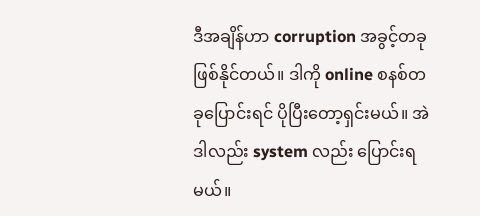ဒီအချိန်ဟာ corruption အခွင့်တခု ဖြစ်နိုင်တယ်။ ဒါကို online စနစ်တခုပြောင်းရင် ပိုပြီးတော့ရှင်းမယ်။ အဲဒါလည်း system လည်း ပြောင်းရမယ်။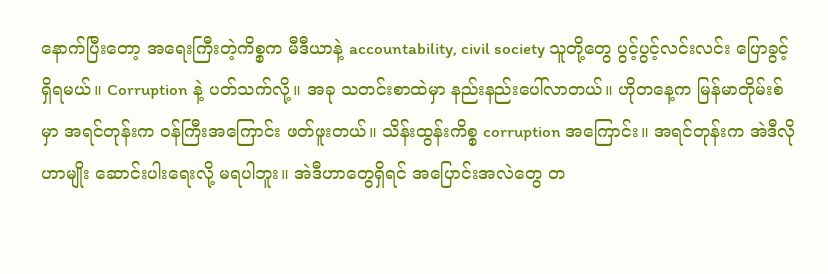နောက်ပြီးတော့ အရေးကြီးတဲ့ကိစ္စက မီဒီယာနဲ့ accountability, civil society သူတို့တွေ ပွင့်ပွင့်လင်းလင်း ပြောခွင့်ရှိရမယ်။ Corruption နဲ့ ပတ်သက်လို့။ အခု သတင်းစာထဲမှာ နည်းနည်းပေါ်လာတယ်။ ဟိုတနေ့က မြန်မာတိုမ်းစ်မှာ အရင်တုန်းက ဝန်ကြီးအကြောင်း ဖတ်ဖူးတယ်။ သိန်းထွန်းကိစ္စ corruption အကြောင်း။ အရင်တုန်းက အဲဒီလိုဟာမျိုး ဆောင်းပါးရေးလို့ မရပါဘူး။ အဲဒီဟာတွေရှိရင် အပြောင်းအလဲတွေ တ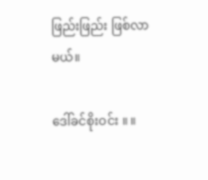ဖြည်းဖြည်း ဖြစ်လာမယ်။

ဒေါ်ခင်စိုးဝင်း ။ ။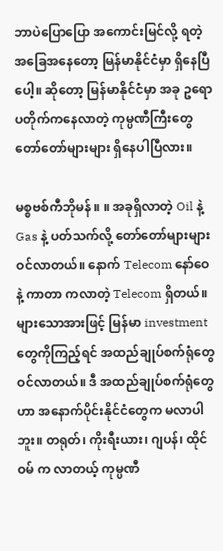ဘာပဲပြောပြော အကောင်းမြင်လို့ ရတဲ့အခြေအနေတော့ မြန်မာနိုင်ငံမှာ ရှိနေပြီပေါ့။ ဆိုတော့ မြန်မာနိုင်ငံမှာ အခု ဥရောပတိုက်ကနေလာတဲ့ ကုမ္ပဏီကြီးတွေ တော်တော်များများ ရှိနေပါပြီလား။

မစ္စဗစ်ကီဘိုမန် ။ ။ အခုရှိလာတဲ့ Oil နဲ့ Gas နဲ့ ပတ်သက်လို့ တော်တော်များများ ဝင်လာတယ်။ နောက် Telecom နော်ဝေ နဲ့ ကာတာ ကလာတဲ့ Telecom ရှိတယ်။ များသောအားဖြင့် မြန်မာ investment တွေကိုကြည့်ရင် အထည်ချုပ်စက်ရုံတွေ ဝင်လာတယ်။ ဒီ အထည်ချုပ်စက်ရုံတွေဟာ အနောက်ပိုင်းနိုင်ငံတွေက မလာပါဘူး။ တရုတ်၊ ကိုးရီးယား၊ ဂျပန်၊ ထိုင်ဝမ် က လာတယ့် ကုမ္ပဏီ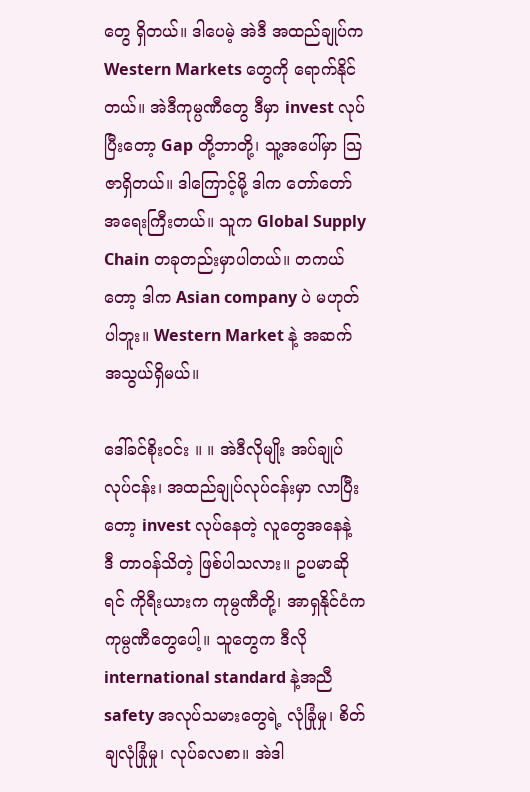တွေ ရှိတယ်။ ဒါပေမဲ့ အဲဒီ အထည်ချုပ်က Western Markets တွေကို ရောက်နိုင်တယ်။ အဲဒီကုမ္ပဏီတွေ ဒီမှာ invest လုပ်ပြီးတော့ Gap တို့ဘာတို့၊ သူ့အပေါ်မှာ သြဇာရှိတယ်။ ဒါကြောင့်မို့ ဒါက တော်တော်အရေးကြီးတယ်။ သူက Global Supply Chain တခုတည်းမှာပါတယ်။ တကယ်တော့ ဒါက Asian company ပဲ မဟုတ်ပါဘူး။ Western Market နဲ့ အဆက်အသွယ်ရှိမယ်။

ဒေါ်ခင်စိုးဝင်း ။ ။ အဲဒီလိုမျိုး အပ်ချုပ်လုပ်ငန်း၊ အထည်ချုပ်လုပ်ငန်းမှာ လာပြီးတော့ invest လုပ်နေတဲ့ လူတွေအနေနဲ့ ဒီ တာဝန်သိတဲ့ ဖြစ်ပါသလား။ ဥပမာဆိုရင် ကိုရီးယားက ကုမ္ပဏီတို့၊ အာရှနိုင်ငံက ကုမ္ပဏီတွေပေါ့။ သူတွေက ဒီလို international standard နဲ့အညီ safety အလုပ်သမားတွေရဲ့ လုံခြုံမှု၊ စိတ်ချလုံခြုံမှု၊ လုပ်ခလစာ။ အဲဒါ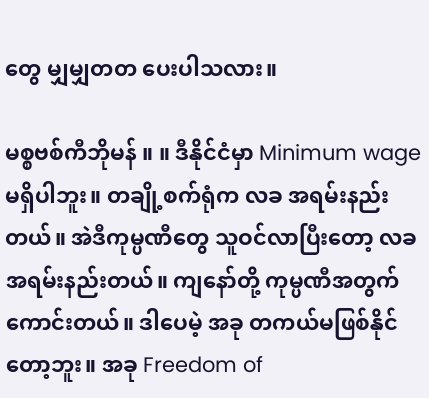တွေ မျှမျှတတ ပေးပါသလား။

မစ္စဗစ်ကီဘိုမန် ။ ။ ဒီနိုင်ငံမှာ Minimum wage မရှိပါဘူး။ တချို့စက်ရုံက လခ အရမ်းနည်းတယ်။ အဲဒီကုမ္ပဏီတွေ သူဝင်လာပြီးတော့ လခအရမ်းနည်းတယ်။ ကျနော်တို့ ကုမ္ပဏီအတွက် ကောင်းတယ်။ ဒါပေမဲ့ အခု တကယ်မဖြစ်နိုင်တော့ဘူး။ အခု Freedom of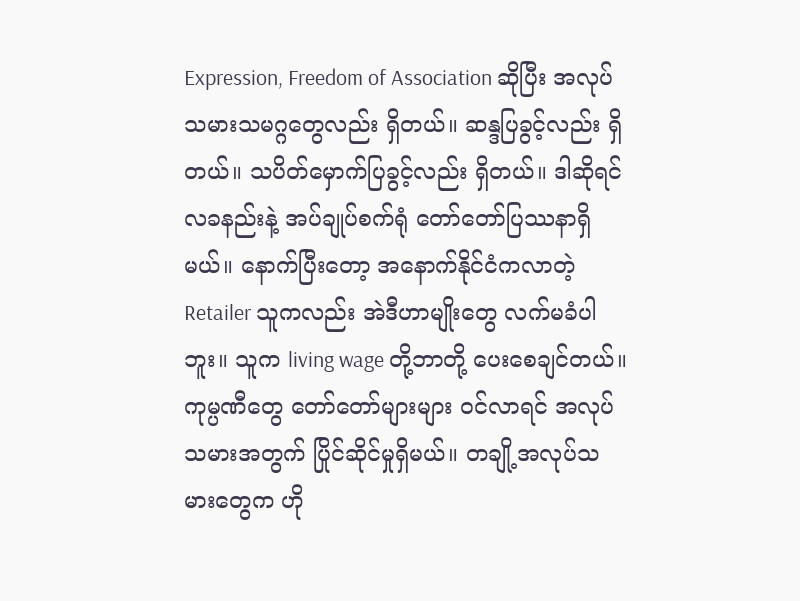Expression, Freedom of Association ဆိုပြီး အလုပ်သမားသမဂ္ဂတွေလည်း ရှိတယ်။ ဆန္ဒပြခွင့်လည်း ရှိတယ်။ သပိတ်မှောက်ပြခွင့်လည်း ရှိတယ်။ ဒါဆိုရင် လခနည်းနဲ့ အပ်ချုပ်စက်ရုံ တော်တော်ပြဿနာရှိမယ်။ နောက်ပြီးတော့ အနောက်နိုင်ငံကလာတဲ့ Retailer သူကလည်း အဲဒီဟာမျိုးတွေ လက်မခံပါဘူး။ သူက living wage တို့ဘာတို့ ပေးစေချင်တယ်။ ကုမ္ပဏီတွေ တော်တော်များများ ဝင်လာရင် အလုပ်သမားအတွက် ပြိုင်ဆိုင်မှုရှိမယ်။ တချို့အလုပ်သမားတွေက ဟို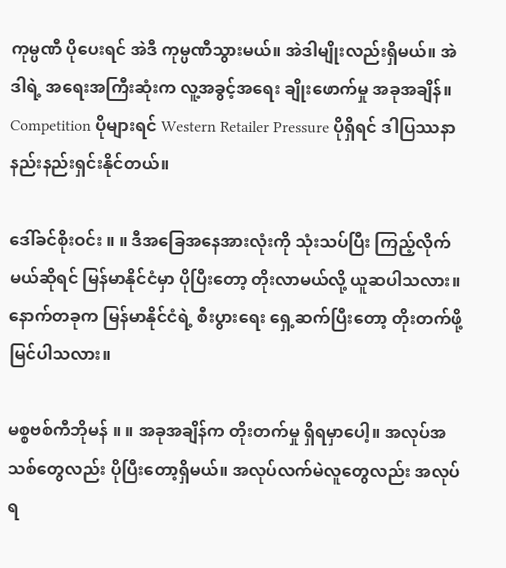ကုမ္ပဏီ ပိုပေးရင် အဲဒီ ကုမ္ပဏီသွားမယ်။ အဲဒါမျိုးလည်းရှိမယ်။ အဲဒါရဲ့ အရေးအကြီးဆုံးက လူ့အခွင့်အရေး ချိုးဖောက်မှု အခုအချိန်။ Competition ပိုများရင် Western Retailer Pressure ပိုရှိရင် ဒါပြဿနာ နည်းနည်းရှင်းနိုင်တယ်။

ဒေါ်ခင်စိုးဝင်း ။ ။ ဒီအခြေအနေအားလုံးကို သုံးသပ်ပြီး ကြည့်လိုက်မယ်ဆိုရင် မြန်မာနိုင်ငံမှာ ပိုပြီးတော့ တိုးလာမယ်လို့ ယူဆပါသလား။ နောက်တခုက မြန်မာနိုင်ငံရဲ့ စီးပွားရေး ရှေ့ဆက်ပြီးတော့ တိုးတက်ဖို့ မြင်ပါသလား။

မစ္စဗစ်ကီဘိုမန် ။ ။ အခုအချိန်က တိုးတက်မှု ရှိရမှာပေါ့။ အလုပ်အသစ်တွေလည်း ပိုပြီးတော့ရှိမယ်။ အလုပ်လက်မဲလူတွေလည်း အလုပ်ရ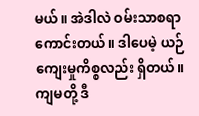မယ်။ အဲဒါလဲ ဝမ်းသာစရာကောင်းတယ်။ ဒါပေမဲ့ ယဉ်ကျေးမှုကိစ္စလည်း ရှိတယ်။ ကျမတို့ ဒီ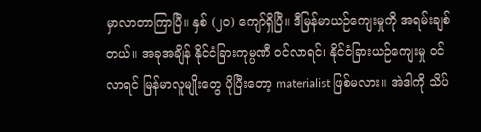မှာလာတာကြာပြီ။ နှစ် (၂၀) ကျော်ရှိပြီ။ ဒီမြန်မာယဉ်ကျေးမှုကို အရမ်းချစ်တယ်။ အခုအချိန် နိုင်ငံခြားကုမ္ပဏီ ဝင်လာရင်၊ နိုင်ငံခြားယဉ်ကျေးမှု ဝင်လာရင် မြန်မာလူမျိုးတွေ ပိုပြီးတော့ materialist ဖြစ်မလား။ အဲဒါကို သိပ်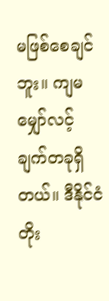မဖြစ်စေချင်ဘူး။ ကျမ မျှော်လင့်ချက်တခုရှိတယ်။ ဒီနိုင်ငံ တိုး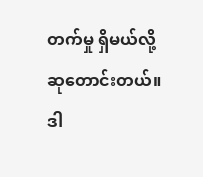တက်မှု ရှိမယ်လို့ ဆုတောင်းတယ်။ ဒါ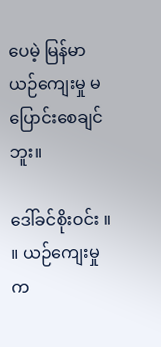ပေမဲ့ မြန်မာယဉ်ကျေးမှု မပြောင်းစေချင်ဘူး။

ဒေါ်ခင်စိုးဝင်း ။ ။ ယဉ်ကျေးမှုက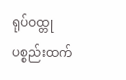ရုပ်ဝထ္တုပစ္စည်းထက်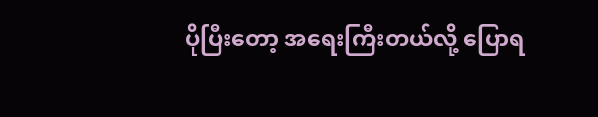ပိုပြီးတော့ အရေးကြီးတယ်လို့ ပြောရ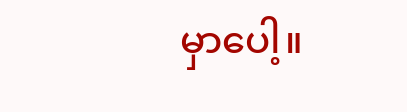မှာပေါ့။